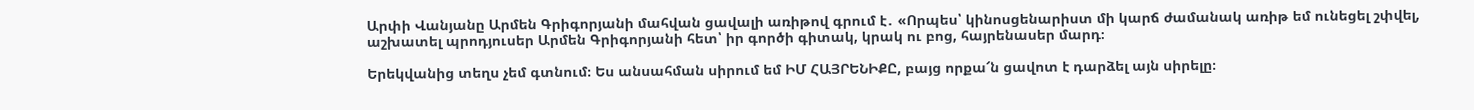Արփի Վանյանը Արմեն Գրիգորյանի մահվան ցավալի առիթով գրում է․ «Որպես՝ կինոսցենարիստ մի կարճ ժամանակ առիթ եմ ունեցել շփվել, աշխատել պրոդյուսեր Արմեն Գրիգորյանի հետ՝ իր գործի գիտակ, կրակ ու բոց, հայրենասեր մարդ։

Երեկվանից տեղս չեմ գտնում։ Ես անսահման սիրում եմ ԻՄ ՀԱՅՐԵՆԻՔԸ, բայց որքա՜ն ցավոտ է դարձել այն սիրելը։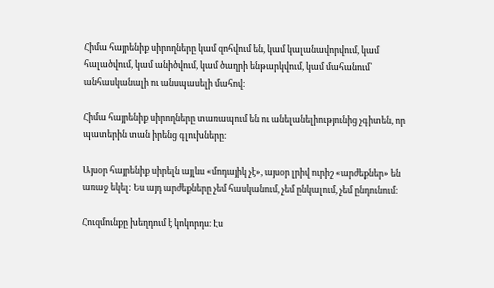Հիմա հայրենիք սիրողները կամ զոհվում են, կամ կալանավորվում, կամ հալածվում, կամ անիծվում, կամ ծաղրի ենթարկվում, կամ մահանում՝ անհասկանալի ու անսպասելի մահով։

Հիմա հայրենիք սիրողները տառապում են ու անելանելիությունից չգիտեն, որ պատերին տան իրենց գլուխները։

Այսօր հայրենիք սիրելն այլևս «մոդայիկ չէ», այսօր լրիվ ուրիշ «արժեքներ» են առաջ եկել: Ես այդ արժեքները չեմ հասկանում, չեմ ընկալում, չեմ ընդունում։

Հուզմունքը խեղդում է կոկորդս։ Էս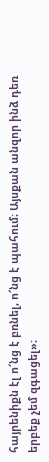հայրենիքն էլ ո՜նց է բռնել, ո՜նց է պահում։ Այսքան անզոր ինձ դեռ երբեք չեմ զգացել»։